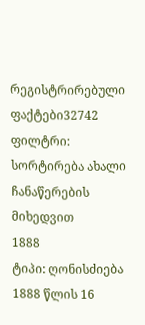რეგისტრირებული ფაქტები32742
ფილტრი:
სორტირება ახალი ჩანაწერების მიხედვით
1888
ტიპი: ღონისძიება
1888 წლის 16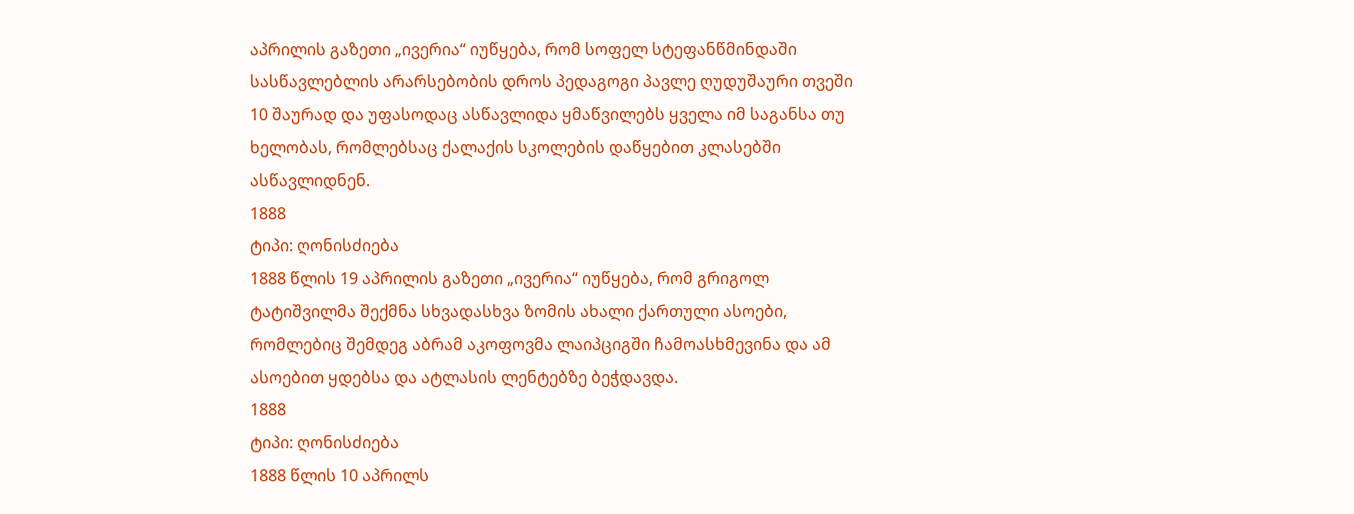აპრილის გაზეთი „ივერია“ იუწყება, რომ სოფელ სტეფანწმინდაში სასწავლებლის არარსებობის დროს პედაგოგი პავლე ღუდუშაური თვეში 10 შაურად და უფასოდაც ასწავლიდა ყმაწვილებს ყველა იმ საგანსა თუ ხელობას, რომლებსაც ქალაქის სკოლების დაწყებით კლასებში ასწავლიდნენ.
1888
ტიპი: ღონისძიება
1888 წლის 19 აპრილის გაზეთი „ივერია“ იუწყება, რომ გრიგოლ ტატიშვილმა შექმნა სხვადასხვა ზომის ახალი ქართული ასოები, რომლებიც შემდეგ აბრამ აკოფოვმა ლაიპციგში ჩამოასხმევინა და ამ ასოებით ყდებსა და ატლასის ლენტებზე ბეჭდავდა.
1888
ტიპი: ღონისძიება
1888 წლის 10 აპრილს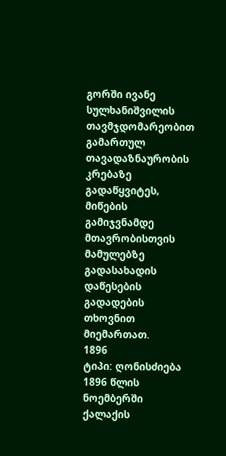გორში ივანე სულხანიშვილის თავმჯდომარეობით გამართულ თავადაზნაურობის კრებაზე გადაწყვიტეს, მიწების გამიჯვნამდე მთავრობისთვის მამულებზე გადასახადის დაწესების გადადების თხოვნით მიემართათ.
1896
ტიპი: ღონისძიება
1896 წლის ნოემბერში ქალაქის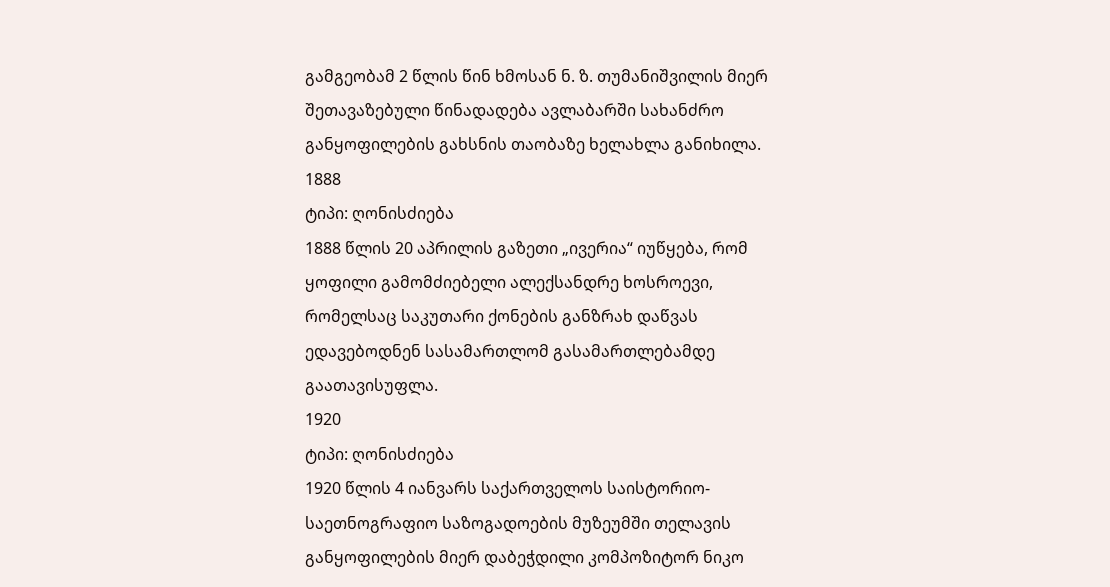გამგეობამ 2 წლის წინ ხმოსან ნ. ზ. თუმანიშვილის მიერ შეთავაზებული წინადადება ავლაბარში სახანძრო განყოფილების გახსნის თაობაზე ხელახლა განიხილა.
1888
ტიპი: ღონისძიება
1888 წლის 20 აპრილის გაზეთი „ივერია“ იუწყება, რომ ყოფილი გამომძიებელი ალექსანდრე ხოსროევი, რომელსაც საკუთარი ქონების განზრახ დაწვას ედავებოდნენ სასამართლომ გასამართლებამდე გაათავისუფლა.
1920
ტიპი: ღონისძიება
1920 წლის 4 იანვარს საქართველოს საისტორიო-საეთნოგრაფიო საზოგადოების მუზეუმში თელავის განყოფილების მიერ დაბეჭდილი კომპოზიტორ ნიკო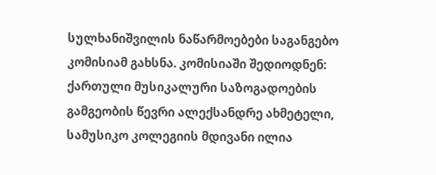სულხანიშვილის ნაწარმოებები საგანგებო კომისიამ გახსნა. კომისიაში შედიოდნენ: ქართული მუსიკალური საზოგადოების გამგეობის წევრი ალექსანდრე ახმეტელი, სამუსიკო კოლეგიის მდივანი ილია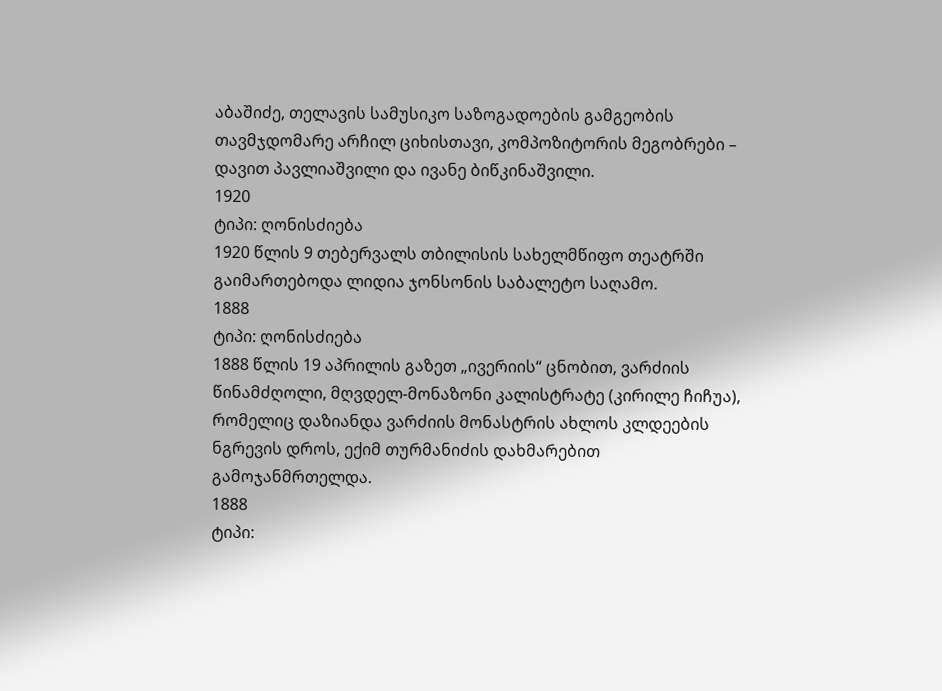აბაშიძე, თელავის სამუსიკო საზოგადოების გამგეობის თავმჯდომარე არჩილ ციხისთავი, კომპოზიტორის მეგობრები – დავით პავლიაშვილი და ივანე ბიწკინაშვილი.
1920
ტიპი: ღონისძიება
1920 წლის 9 თებერვალს თბილისის სახელმწიფო თეატრში გაიმართებოდა ლიდია ჯონსონის საბალეტო საღამო.
1888
ტიპი: ღონისძიება
1888 წლის 19 აპრილის გაზეთ „ივერიის“ ცნობით, ვარძიის წინამძღოლი, მღვდელ-მონაზონი კალისტრატე (კირილე ჩიჩუა), რომელიც დაზიანდა ვარძიის მონასტრის ახლოს კლდეების ნგრევის დროს, ექიმ თურმანიძის დახმარებით გამოჯანმრთელდა.
1888
ტიპი: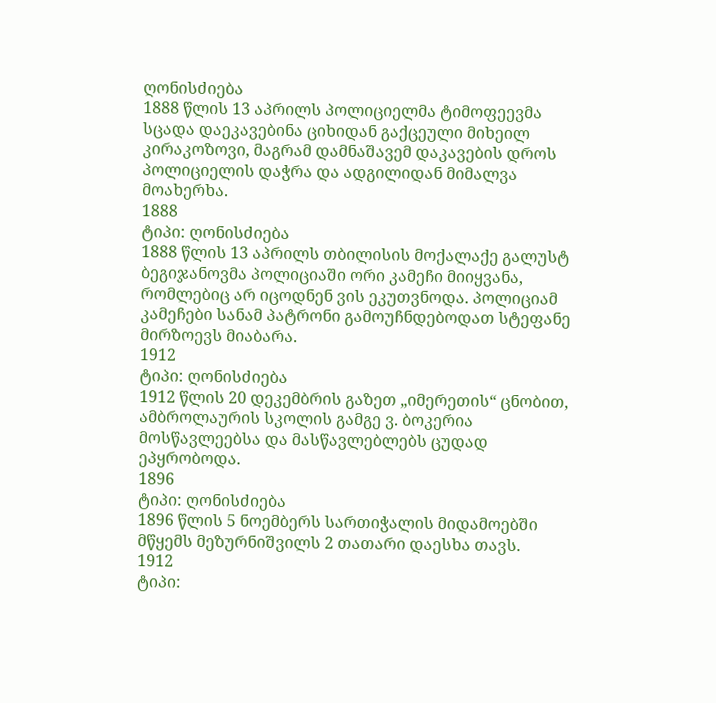ღონისძიება
1888 წლის 13 აპრილს პოლიციელმა ტიმოფეევმა სცადა დაეკავებინა ციხიდან გაქცეული მიხეილ კირაკოზოვი, მაგრამ დამნაშავემ დაკავების დროს პოლიციელის დაჭრა და ადგილიდან მიმალვა მოახერხა.
1888
ტიპი: ღონისძიება
1888 წლის 13 აპრილს თბილისის მოქალაქე გალუსტ ბეგიჯანოვმა პოლიციაში ორი კამეჩი მიიყვანა, რომლებიც არ იცოდნენ ვის ეკუთვნოდა. პოლიციამ კამეჩები სანამ პატრონი გამოუჩნდებოდათ სტეფანე მირზოევს მიაბარა.
1912
ტიპი: ღონისძიება
1912 წლის 20 დეკემბრის გაზეთ „იმერეთის“ ცნობით, ამბროლაურის სკოლის გამგე ვ. ბოკერია მოსწავლეებსა და მასწავლებლებს ცუდად ეპყრობოდა.
1896
ტიპი: ღონისძიება
1896 წლის 5 ნოემბერს სართიჭალის მიდამოებში მწყემს მეზურნიშვილს 2 თათარი დაესხა თავს.
1912
ტიპი: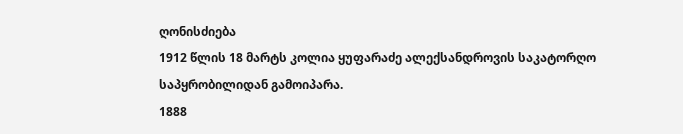ღონისძიება
1912 წლის 18 მარტს კოლია ყუფარაძე ალექსანდროვის საკატორღო საპყრობილიდან გამოიპარა.
1888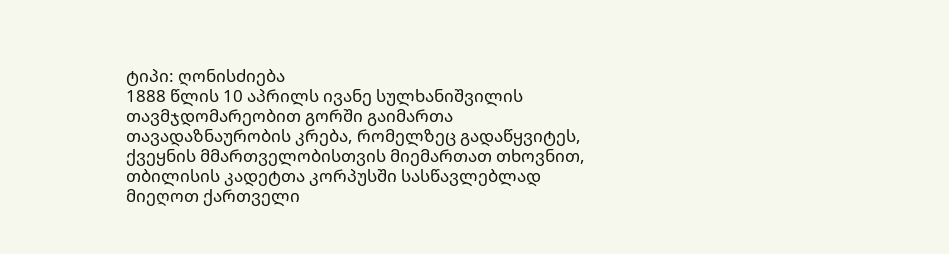ტიპი: ღონისძიება
1888 წლის 10 აპრილს ივანე სულხანიშვილის თავმჯდომარეობით გორში გაიმართა თავადაზნაურობის კრება, რომელზეც გადაწყვიტეს, ქვეყნის მმართველობისთვის მიემართათ თხოვნით, თბილისის კადეტთა კორპუსში სასწავლებლად მიეღოთ ქართველი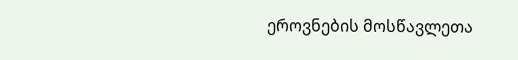ეროვნების მოსწავლეთა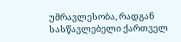უმრავლესობა, რადგან სასწავლებელი ქართველ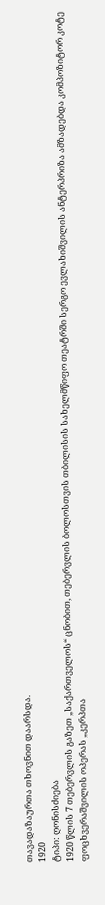თავადაზაურთა თხოვნით დაარსდა.
1920
ტიპი: ღონისძიება
1920 წლის 7 თებერვლის გაზეთ „საქართველოს“ ცნობით, თებერვლის ბოლოსთვის თბილისის სახელმწიფო თეატრში სერგო ევლახიშვილის ანტერპრიზა ამზადებდა კომპოზიტორ კოტე ფოცხვერაშვილის ოპერას „კერპთა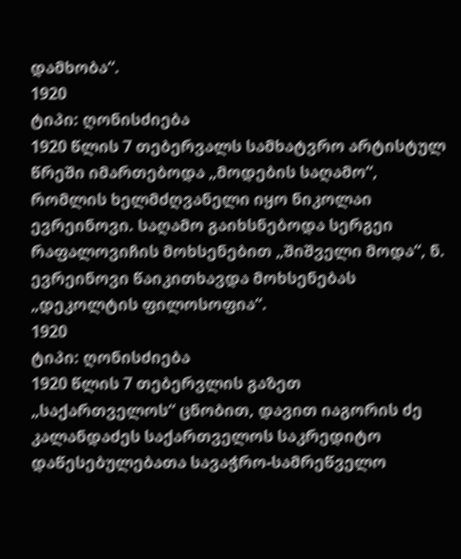დამხობა“.
1920
ტიპი: ღონისძიება
1920 წლის 7 თებერვალს სამხატვრო არტისტულ წრეში იმართებოდა „მოდების საღამო“, რომლის ხელმძღვანელი იყო ნიკოლაი ევრეინოვი. საღამო გაიხსნებოდა სერგეი რაფალოვიჩის მოხსენებით „შიშველი მოდა“, ნ. ევრეინოვი წაიკითხავდა მოხსენებას „დეკოლტის ფილოსოფია“.
1920
ტიპი: ღონისძიება
1920 წლის 7 თებერვლის გაზეთ „საქართველოს“ ცნობით, დავით იაგორის ძე კალანდაძეს საქართველოს საკრედიტო დაწესებულებათა სავაჭრო-სამრეწველო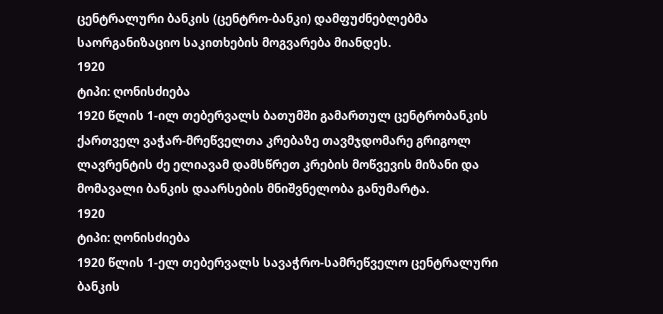ცენტრალური ბანკის (ცენტრო-ბანკი) დამფუძნებლებმა საორგანიზაციო საკითხების მოგვარება მიანდეს.
1920
ტიპი: ღონისძიება
1920 წლის 1-ილ თებერვალს ბათუმში გამართულ ცენტრობანკის ქართველ ვაჭარ-მრეწველთა კრებაზე თავმჯდომარე გრიგოლ ლავრენტის ძე ელიავამ დამსწრეთ კრების მოწვევის მიზანი და მომავალი ბანკის დაარსების მნიშვნელობა განუმარტა.
1920
ტიპი: ღონისძიება
1920 წლის 1-ელ თებერვალს სავაჭრო-სამრეწველო ცენტრალური ბანკის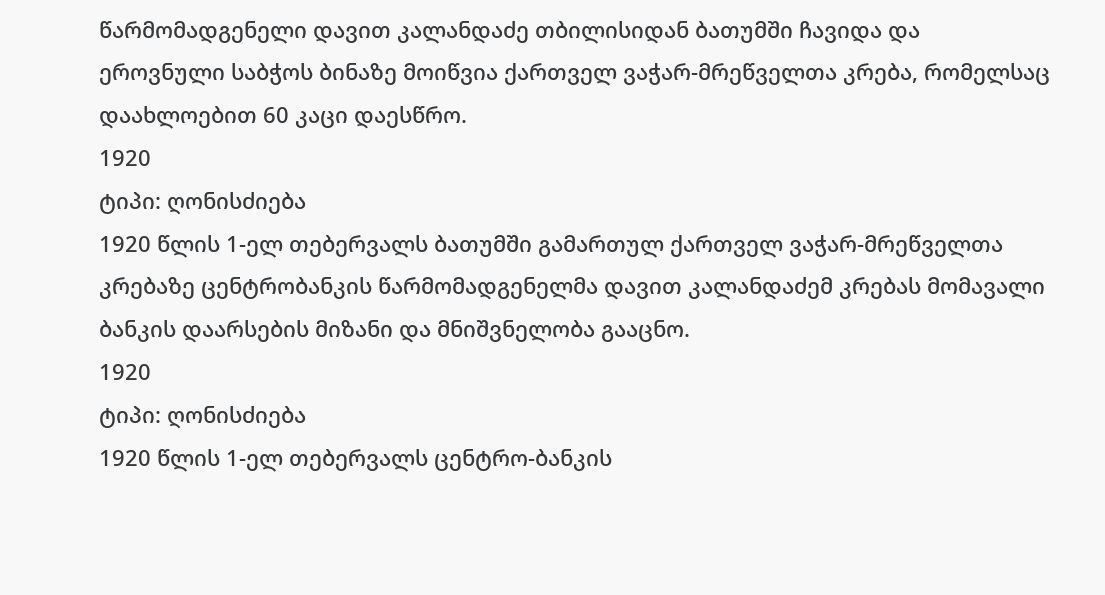წარმომადგენელი დავით კალანდაძე თბილისიდან ბათუმში ჩავიდა და ეროვნული საბჭოს ბინაზე მოიწვია ქართველ ვაჭარ-მრეწველთა კრება, რომელსაც დაახლოებით 60 კაცი დაესწრო.
1920
ტიპი: ღონისძიება
1920 წლის 1-ელ თებერვალს ბათუმში გამართულ ქართველ ვაჭარ-მრეწველთა კრებაზე ცენტრობანკის წარმომადგენელმა დავით კალანდაძემ კრებას მომავალი ბანკის დაარსების მიზანი და მნიშვნელობა გააცნო.
1920
ტიპი: ღონისძიება
1920 წლის 1-ელ თებერვალს ცენტრო-ბანკის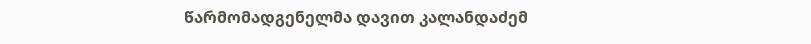წარმომადგენელმა დავით კალანდაძემ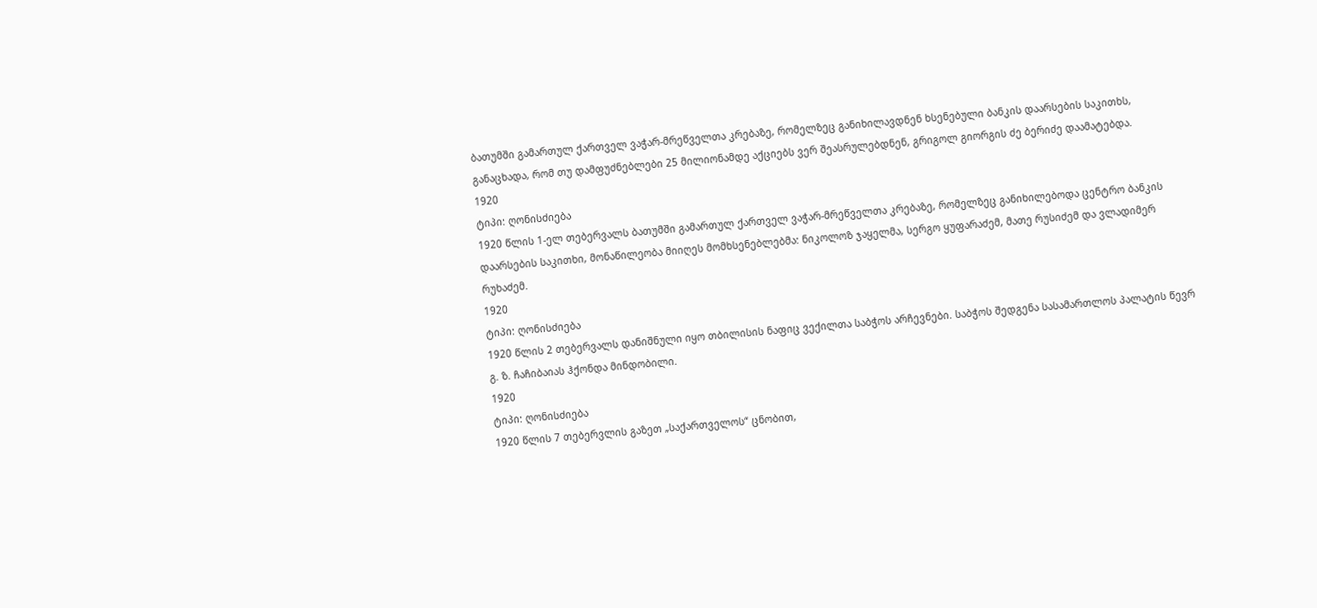ბათუმში გამართულ ქართველ ვაჭარ-მრეწველთა კრებაზე, რომელზეც განიხილავდნენ ხსენებული ბანკის დაარსების საკითხს, განაცხადა, რომ თუ დამფუძნებლები 25 მილიონამდე აქციებს ვერ შეასრულებდნენ, გრიგოლ გიორგის ძე ბერიძე დაამატებდა.
1920
ტიპი: ღონისძიება
1920 წლის 1-ელ თებერვალს ბათუმში გამართულ ქართველ ვაჭარ-მრეწველთა კრებაზე, რომელზეც განიხილებოდა ცენტრო ბანკის დაარსების საკითხი, მონაწილეობა მიიღეს მომხსენებლებმა: ნიკოლოზ ჯაყელმა, სერგო ყუფარაძემ, მათე რუსიძემ და ვლადიმერ რუხაძემ.
1920
ტიპი: ღონისძიება
1920 წლის 2 თებერვალს დანიშნული იყო თბილისის ნაფიც ვექილთა საბჭოს არჩევნები. საბჭოს შედგენა სასამართლოს პალატის წევრ გ. ზ. ჩაჩიბაიას ჰქონდა მინდობილი.
1920
ტიპი: ღონისძიება
1920 წლის 7 თებერვლის გაზეთ „საქართველოს“ ცნობით,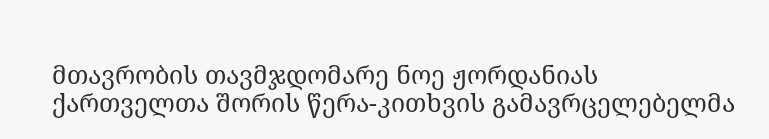მთავრობის თავმჯდომარე ნოე ჟორდანიას ქართველთა შორის წერა-კითხვის გამავრცელებელმა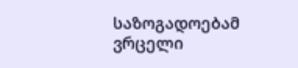საზოგადოებამ ვრცელი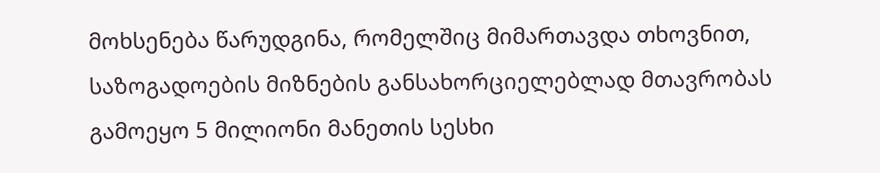მოხსენება წარუდგინა, რომელშიც მიმართავდა თხოვნით, საზოგადოების მიზნების განსახორციელებლად მთავრობას გამოეყო 5 მილიონი მანეთის სესხი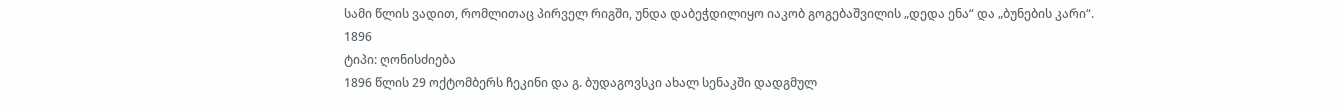სამი წლის ვადით, რომლითაც პირველ რიგში, უნდა დაბეჭდილიყო იაკობ გოგებაშვილის „დედა ენა“ და „ბუნების კარი“.
1896
ტიპი: ღონისძიება
1896 წლის 29 ოქტომბერს ჩეკინი და გ. ბუდაგოვსკი ახალ სენაკში დადგმულ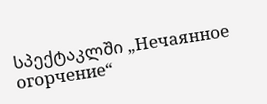სპექტაკლში „Нечаянное огорчение“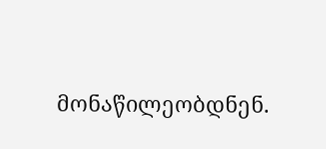მონაწილეობდნენ.